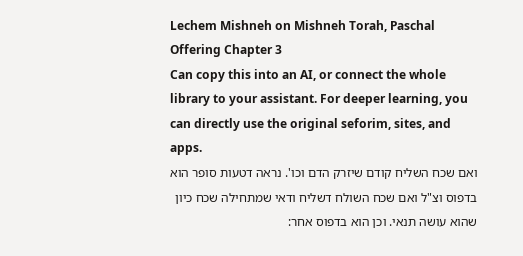Lechem Mishneh on Mishneh Torah, Paschal Offering Chapter 3
Can copy this into an AI, or connect the whole library to your assistant. For deeper learning, you can directly use the original seforim, sites, and apps.
ואם שכח השליח קודם שיזרק הדם וכו'. נראה דטעות סופר הוא בדפוס וצ"ל ואם שכח השולח דשליח ודאי שמתחילה שכח כיון שהוא עושה תנאי. וכן הוא בדפוס אחר: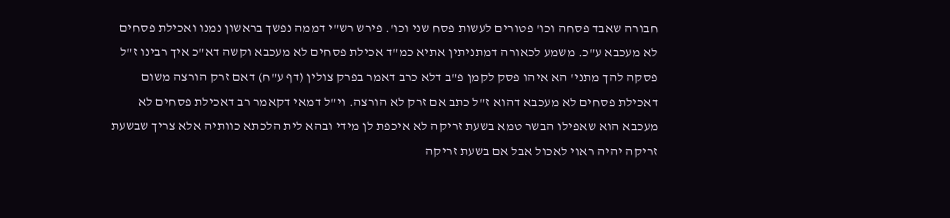חבורה שאבד פסחה וכו' פטורים לעשות פסח שני וכו'. פירש רש"י דממה נפשך בראשון נמנו ואכילת פסחים לא מעכבא ע"כ. משמע לכאורה דמתניתין אתיא כמ"ד אכילת פסחים לא מעכבא וקשה דא"כ איך רבינו ז"ל פסקה להך מתני' הא איהו פסק לקמן פ"ב דלא כרב דאמר בפרק צולין (דף ע"ח) דאם זרק הורצה משום דאכילת פסחים לא מעכבא דהוא ז"ל כתב אם זרק לא הורצה. וי"ל דמאי דקאמר רב דאכילת פסחים לא מעכבא הוא שאפילו הבשר טמא בשעת זריקה לא איכפת לן מידי ובהא לית הלכתא כוותיה אלא צריך שבשעת זריקה יהיה ראוי לאכול אבל אם בשעת זריקה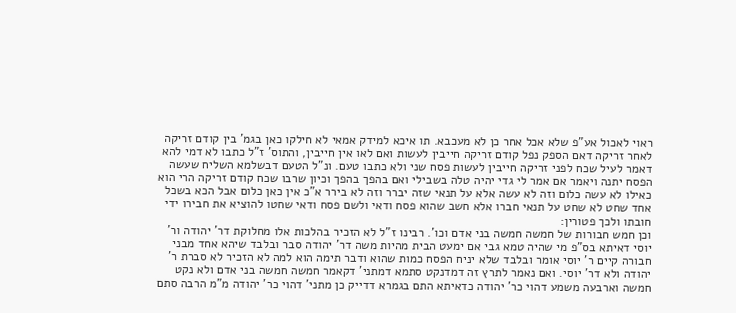ראוי לאכול אע"פ שלא אכל אחר כן לא מעכבא. תו איכא למידק אמאי לא חילקו כאן בגמ' בין קודם זריקה לאחר זריקה דאם הספק נפל קודם זריקה חייבין לעשות ואם לאו אין חייבין, והתוס' ז"ל כתבו לא דמי להא דאמר לעיל שכח לפני זריקה חייבין לעשות פסח שני ולא כתבו טעם. ונ"ל הטעם דבשלמא השליח שעשה הפסח יתנה ויאמר אם אמר לי גדי יהיה טלה בשבילי ואם בהפך בהפך וכיון שרבו שכח קודם זריקה הרי הוא כאילו לא עשה כלום וזה לא עשה אלא על תנאי שזה יברר וזה לא בירר א"כ אין כאן כלום אבל הכא בשכל אחד שחט לא שחט על תנאי חברו אלא חשב שהוא פסח ודאי ולשם פסח ודאי שחטו להוציא את חבירו ידי חובתו ולכך פטורין:
וכן חמש חבורות של חמשה חמשה בני אדם וכו'. רבינו ז"ל לא הזכיר בהלכות אלו מחלוקת דר' יהודה ור' יוסי דאיתא בס"פ מי שהיה טמא גבי אם ימעט הבית מהיות משה דר' יהודה סבר ובלבד שיהא אחד מבני חבורה קיים ר' יוסי אומר ובלבד שלא יניח הפסח כמות שהוא ודבר תימה הוא למה לא הזכיר לא סברת ר' יהודה ולא דר' יוסי. ואם נאמר לתרץ זה דמדנקט סתמא דמתני' דקאמר חמשה חמשה בני אדם ולא נקט חמשה וארבעה משמע דהוי כר' יהודה כדאיתא התם בגמרא דדייק כן מתני' דהוי כר' יהודה מ"מ הרבה סתם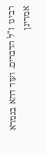רבינו ז"ל הדברים. ועוד דהא בגמרא אמרינן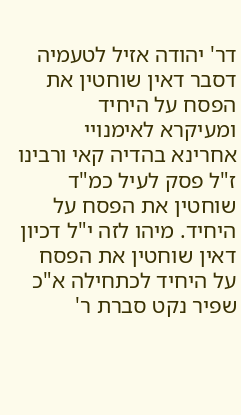דר' יהודה אזיל לטעמיה דסבר דאין שוחטין את הפסח על היחיד ומעיקרא לאימנויי אחרינא בהדיה קאי ורבינו ז"ל פסק לעיל כמ"ד שוחטין את הפסח על היחיד. מיהו לזה י"ל דכיון דאין שוחטין את הפסח על היחיד לכתחילה א"כ שפיר נקט סברת ר'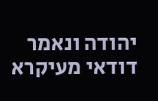יהודה ונאמר דודאי מעיקרא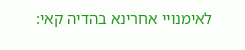לאימנויי אחרינא בהדיה קאי: